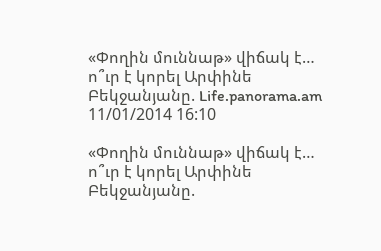«Փողին մուննաթ» վիճակ է… ո՞ւր է կորել Արփինե Բեկջանյանը. Life.panorama.am
11/01/2014 16:10

«Փողին մուննաթ» վիճակ է… ո՞ւր է կորել Արփինե Բեկջանյանը.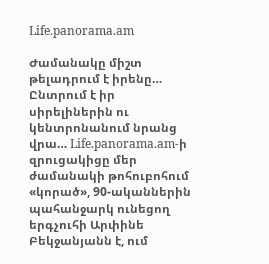Life.panorama.am

Ժամանակը միշտ թելադրում է իրենը… Ընտրում է իր սիրելիներին ու կենտրոնանում նրանց վրա… Life.panorama.am-ի զրուցակիցը մեր ժամանակի թոհուբոհում «կորած», 90-ականներին պահանջարկ ունեցող երգչուհի Արփինե Բեկջանյանն է, ում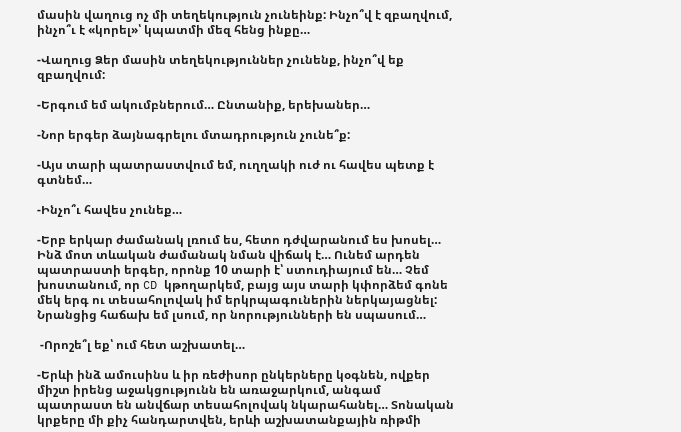մասին վաղուց ոչ մի տեղեկություն չունեինք: Ինչո՞վ է զբաղվում, ինչո՞ւ է «կորել»՝ կպատմի մեզ հենց ինքը…

-Վաղուց Ձեր մասին տեղեկություններ չունենք, ինչո՞վ եք զբաղվում:

-Երգում եմ ակումբներում… Ընտանիք, երեխաներ…

-Նոր երգեր ձայնագրելու մտադրություն չունե՞ք:

-Այս տարի պատրաստվում եմ, ուղղակի ուժ ու հավես պետք է գտնեմ…

-Ինչո՞ւ հավես չունեք…

-Երբ երկար ժամանակ լռում ես, հետո դժվարանում ես խոսել… Ինձ մոտ տևական ժամանակ նման վիճակ է… Ունեմ արդեն պատրաստի երգեր, որոնք 10 տարի է՝ ստուդիայում են… Չեմ խոստանում, որ CD կթողարկեմ, բայց այս տարի կփորձեմ գոնե մեկ երգ ու տեսահոլովակ իմ երկրպագուներին ներկայացնել: Նրանցից հաճախ եմ լսում, որ նորությունների են սպասում…

 -Որոշե՞լ եք՝ ում հետ աշխատել…

-Երևի ինձ ամուսինս և իր ռեժիսոր ընկերները կօգնեն, ովքեր միշտ իրենց աջակցությունն են առաջարկում, անգամ պատրաստ են անվճար տեսահոլովակ նկարահանել… Տոնական կրքերը մի քիչ հանդարտվեն, երևի աշխատանքային ռիթմի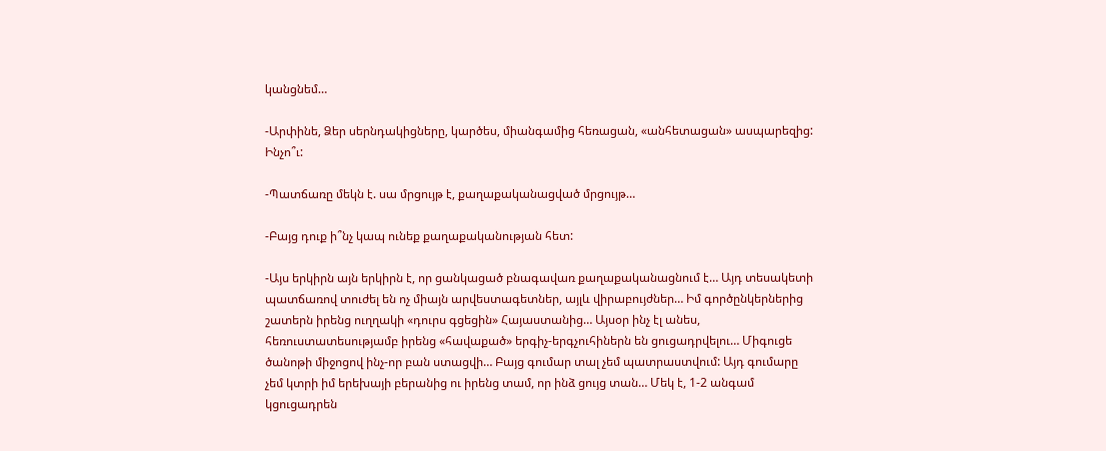կանցնեմ…

-Արփինե, Ձեր սերնդակիցները, կարծես, միանգամից հեռացան, «անհետացան» ասպարեզից: Ինչո՞ւ:

-Պատճառը մեկն է. սա մրցույթ է, քաղաքականացված մրցույթ…

-Բայց դուք ի՞նչ կապ ունեք քաղաքականության հետ:

-Այս երկիրն այն երկիրն է, որ ցանկացած բնագավառ քաղաքականացնում է… Այդ տեսակետի պատճառով տուժել են ոչ միայն արվեստագետներ, այլև վիրաբույժներ… Իմ գործընկերներից շատերն իրենց ուղղակի «դուրս գցեցին» Հայաստանից… Այսօր ինչ էլ անես, հեռուստատեսությամբ իրենց «հավաքած» երգիչ-երգչուհիներն են ցուցադրվելու… Միգուցե ծանոթի միջոցով ինչ-որ բան ստացվի… Բայց գումար տալ չեմ պատրաստվում: Այդ գումարը չեմ կտրի իմ երեխայի բերանից ու իրենց տամ, որ ինձ ցույց տան… Մեկ է, 1-2 անգամ կցուցադրեն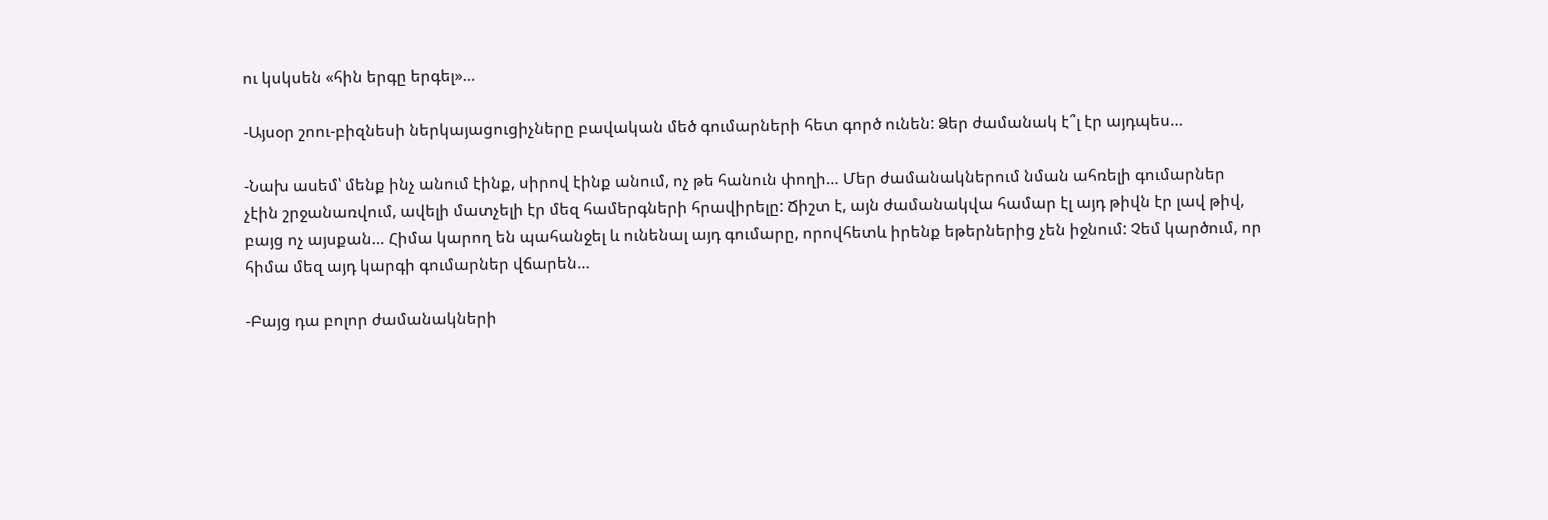ու կսկսեն «հին երգը երգել»…

-Այսօր շոու-բիզնեսի ներկայացուցիչները բավական մեծ գումարների հետ գործ ունեն: Ձեր ժամանակ է՞լ էր այդպես…

-Նախ ասեմ՝ մենք ինչ անում էինք, սիրով էինք անում, ոչ թե հանուն փողի… Մեր ժամանակներում նման ահռելի գումարներ չէին շրջանառվում, ավելի մատչելի էր մեզ համերգների հրավիրելը: Ճիշտ է, այն ժամանակվա համար էլ այդ թիվն էր լավ թիվ, բայց ոչ այսքան… Հիմա կարող են պահանջել և ունենալ այդ գումարը, որովհետև իրենք եթերներից չեն իջնում: Չեմ կարծում, որ հիմա մեզ այդ կարգի գումարներ վճարեն…

-Բայց դա բոլոր ժամանակների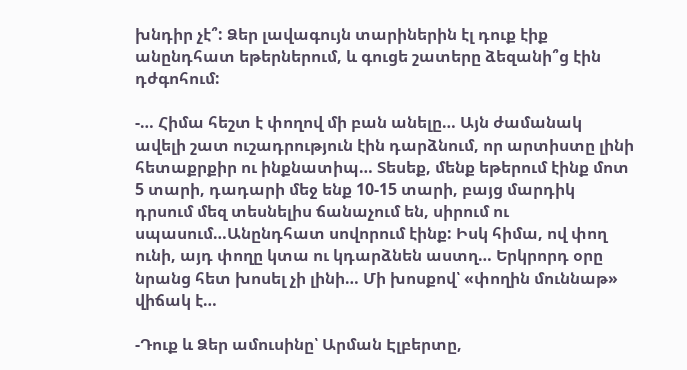խնդիր չէ՞: Ձեր լավագույն տարիներին էլ դուք էիք անընդհատ եթերներում, և գուցե շատերը ձեզանի՞ց էին դժգոհում:

-… Հիմա հեշտ է փողով մի բան անելը… Այն ժամանակ ավելի շատ ուշադրություն էին դարձնում, որ արտիստը լինի հետաքրքիր ու ինքնատիպ… Տեսեք, մենք եթերում էինք մոտ 5 տարի, դադարի մեջ ենք 10-15 տարի, բայց մարդիկ դրսում մեզ տեսնելիս ճանաչում են, սիրում ու սպասում…Անընդհատ սովորում էինք: Իսկ հիմա, ով փող ունի, այդ փողը կտա ու կդարձնեն աստղ… Երկրորդ օրը նրանց հետ խոսել չի լինի… Մի խոսքով՝ «փողին մուննաթ» վիճակ է…

-Դուք և Ձեր ամուսինը՝ Արման Էլբերտը,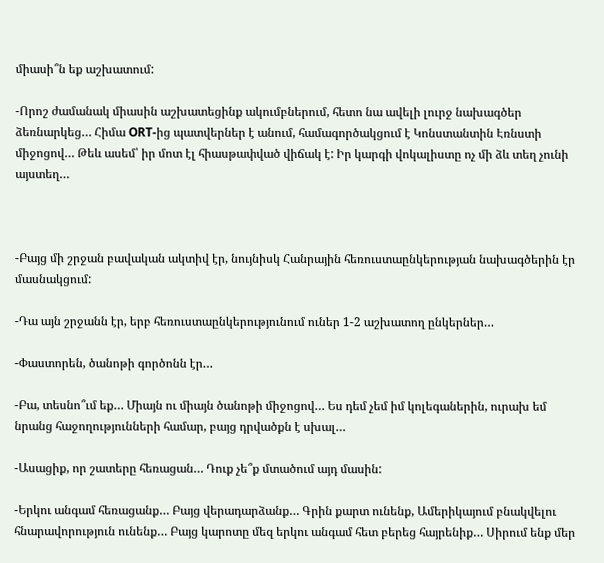միասի՞ն եք աշխատում:

-Որոշ ժամանակ միասին աշխատեցինք ակումբներում, հետո նա ավելի լուրջ նախագծեր ձեռնարկեց… Հիմա ORT-ից պատվերներ է անում, համագործակցում է Կոնստանտին Էռնստի միջոցով… Թեև ասեմ՝ իր մոտ էլ հիասթափված վիճակ է: Իր կարգի վոկալիստը ոչ մի ձև տեղ չունի այստեղ…



-Բայց մի շրջան բավական ակտիվ էր, նույնիսկ Հանրային հեռուստաընկերության նախագծերին էր մասնակցում:

-Դա այն շրջանն էր, երբ հեռուստաընկերությունում ուներ 1-2 աշխատող ընկերներ…

-Փաստորեն, ծանոթի գործոնն էր…

-Բա, տեսնո՞ւմ եք… Միայն ու միայն ծանոթի միջոցով… Ես դեմ չեմ իմ կոլեգաներին, ուրախ եմ նրանց հաջողությունների համար, բայց դրվածքն է սխալ…

-Ասացիք, որ շատերը հեռացան… Դուք չե՞ք մտածում այդ մասին:

-Երկու անգամ հեռացանք… Բայց վերադարձանք… Գրին քարտ ունենք, Ամերիկայում բնակվելու հնարավորություն ունենք… Բայց կարոտը մեզ երկու անգամ հետ բերեց հայրենիք… Սիրում ենք մեր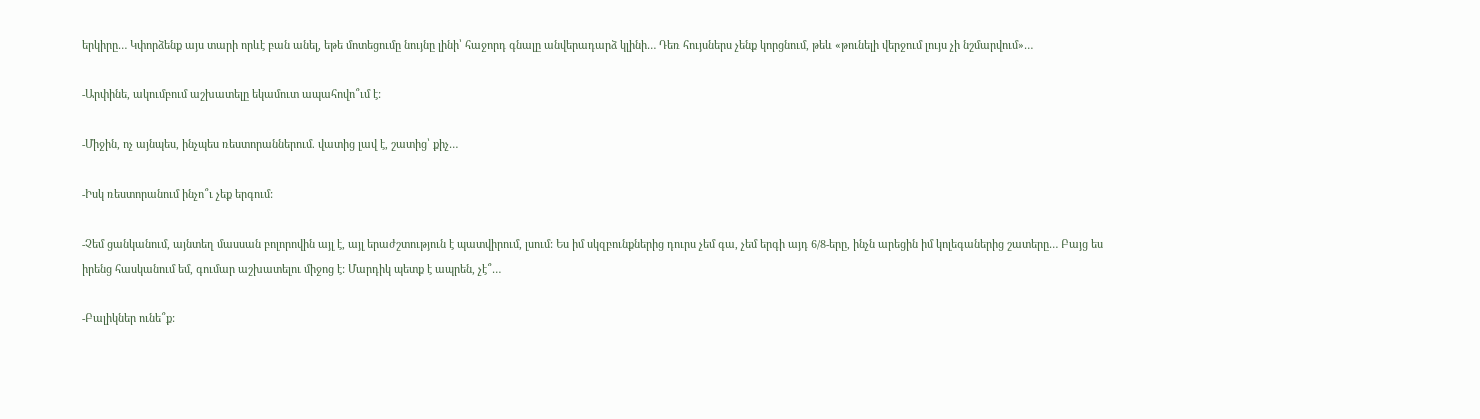երկիրը… Կփորձենք այս տարի որևէ բան անել, եթե մոտեցումը նույնը լինի՝ հաջորդ գնալը անվերադարձ կլինի… Դեռ հույսներս չենք կորցնում, թեև «թունելի վերջում լույս չի նշմարվում»…

-Արփինե, ակումբում աշխատելը եկամուտ ապահովո՞ւմ է:

-Միջին, ոչ այնպես, ինչպես ռեստորաններում. վատից լավ է, շատից՝ քիչ…

-Իսկ ռեստորանում ինչո՞ւ չեք երգում:

-Չեմ ցանկանում, այնտեղ մասսան բոլորովին այլ է, այլ երաժշտություն է պատվիրում, լսում: Ես իմ սկզբունքներից դուրս չեմ գա, չեմ երգի այդ 6/8-երը, ինչն արեցին իմ կոլեգաներից շատերը… Բայց ես իրենց հասկանում եմ, գումար աշխատելու միջոց է: Մարդիկ պետք է ապրեն, չէ՞…

-Բալիկներ ունե՞ք: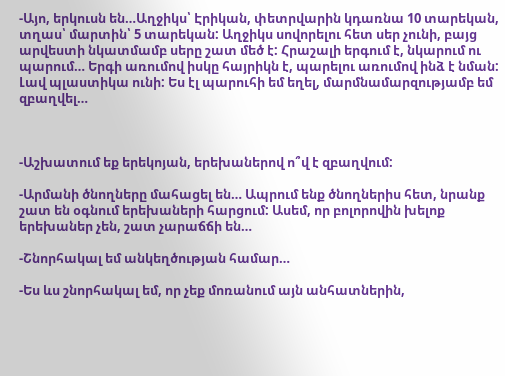-Այո, երկուսն են…Աղջիկս՝ Էրիկան, փետրվարին կդառնա 10 տարեկան, տղաս՝ մարտին՝ 5 տարեկան: Աղջիկս սովորելու հետ սեր չունի, բայց արվեստի նկատմամբ սերը շատ մեծ է: Հրաշալի երգում է, նկարում ու պարում… Երգի առումով իսկը հայրիկն է, պարելու առումով ինձ է նման: Լավ պլաստիկա ունի: Ես էլ պարուհի եմ եղել, մարմնամարզությամբ եմ զբաղվել…



-Աշխատում եք երեկոյան, երեխաներով ո՞վ է զբաղվում:

-Արմանի ծնողները մահացել են… Ապրում ենք ծնողներիս հետ, նրանք շատ են օգնում երեխաների հարցում: Ասեմ, որ բոլորովին խելոք երեխաներ չեն, շատ չարաճճի են…

-Շնորհակալ եմ անկեղծության համար…

-Ես ևս շնորհակալ եմ, որ չեք մոռանում այն անհատներին,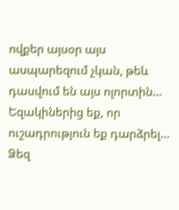ովքեր այսօր այս ասպարեզում չկան, թեև դասվում են այս ոլորտին… Եզակիներից եք, որ ուշադրություն եք դարձրել… Ձեզ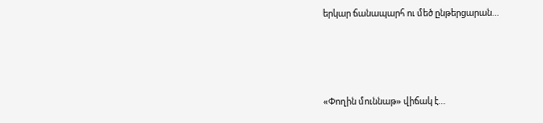երկար ճանապարհ ու մեծ ընթերցարան…





«Փողին մուննաթ» վիճակ է…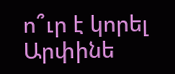ո՞ւր է կորել Արփինե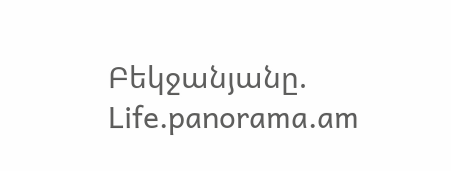Բեկջանյանը. Life.panorama.am